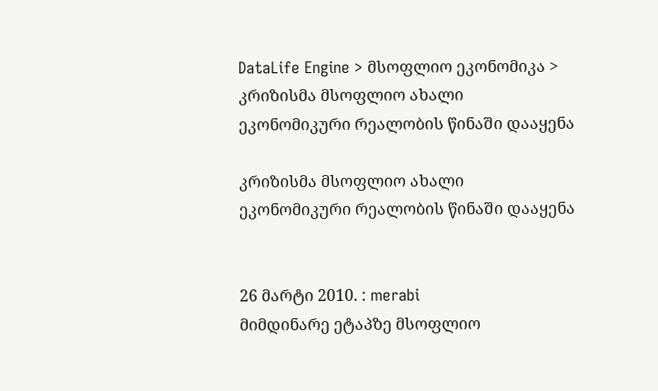DataLife Engine > მსოფლიო ეკონომიკა > კრიზისმა მსოფლიო ახალი ეკონომიკური რეალობის წინაში დააყენა

კრიზისმა მსოფლიო ახალი ეკონომიკური რეალობის წინაში დააყენა


26 მარტი 2010. : merabi
მიმდინარე ეტაპზე მსოფლიო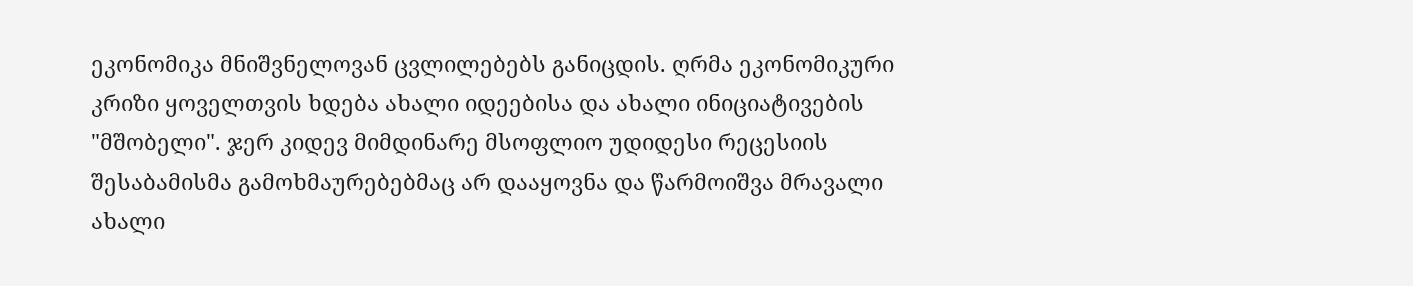ეკონომიკა მნიშვნელოვან ცვლილებებს განიცდის. ღრმა ეკონომიკური კრიზი ყოველთვის ხდება ახალი იდეებისა და ახალი ინიციატივების "მშობელი". ჯერ კიდევ მიმდინარე მსოფლიო უდიდესი რეცესიის შესაბამისმა გამოხმაურებებმაც არ დააყოვნა და წარმოიშვა მრავალი ახალი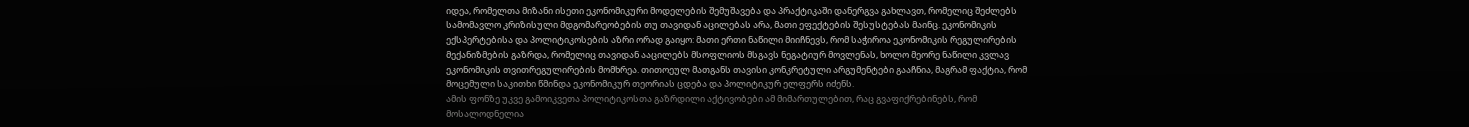იდეა, რომელთა მიზანი ისეთი ეკონომიკური მოდელების შემუშავება და პრაქტიკაში დანერგვა გახლავთ, რომელიც შეძლებს სამომავლო კრიზისული მდგომარეობების თუ თავიდან აცილებას არა, მათი ეფექტების შესუსტებას მაინც. ეკონომიკის ექსპერტებისა და პოლიტიკოსების აზრი ორად გაიყო: მათი ერთი ნაწილი მიიჩნევს, რომ საჭიროა ეკონომიკის რეგულირების მექანიზმების გაზრდა, რომელიც თავიდან ააცილებს მსოფლიოს მსგავს ნეგატიურ მოვლენას, ხოლო მეორე ნაწილი კვლავ ეკონომიკის თვითრეგულირების მომხრეა. თითოეულ მათგანს თავისი კონკრეტული არგუმენტები გააჩნია, მაგრამ ფაქტია, რომ მოცემული საკითხი წმინდა ეკონომიკურ თეორიას ცდება და პოლიტიკურ ელფერს იძენს.
ამის ფონზე უკვე გამოიკვეთა პოლიტიკოსთა გაზრდილი აქტივობები ამ მიმართულებით, რაც გვაფიქრებინებს, რომ მოსალოდნელია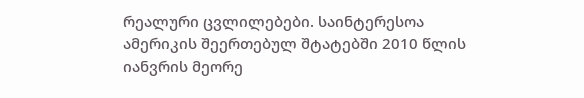რეალური ცვლილებები. საინტერესოა ამერიკის შეერთებულ შტატებში 2010 წლის იანვრის მეორე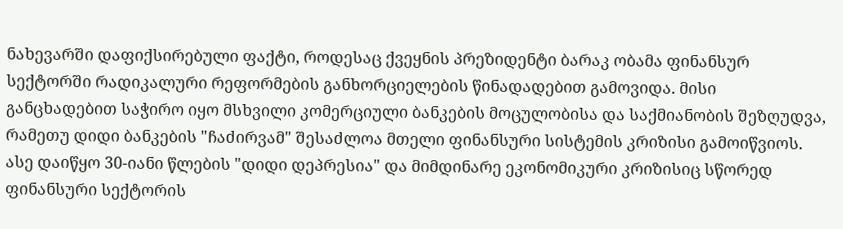ნახევარში დაფიქსირებული ფაქტი, როდესაც ქვეყნის პრეზიდენტი ბარაკ ობამა ფინანსურ სექტორში რადიკალური რეფორმების განხორციელების წინადადებით გამოვიდა. მისი განცხადებით საჭირო იყო მსხვილი კომერციული ბანკების მოცულობისა და საქმიანობის შეზღუდვა, რამეთუ დიდი ბანკების "ჩაძირვამ" შესაძლოა მთელი ფინანსური სისტემის კრიზისი გამოიწვიოს. ასე დაიწყო 30-იანი წლების "დიდი დეპრესია" და მიმდინარე ეკონომიკური კრიზისიც სწორედ ფინანსური სექტორის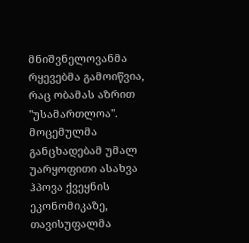მნიშვნელოვანმა რყევებმა გამოიწვია, რაც ობამას აზრით "უსამართლოა".
მოცემულმა განცხადებამ უმალ უარყოფითი ასახვა ჰპოვა ქვეყნის ეკონომიკაზე, თავისუფალმა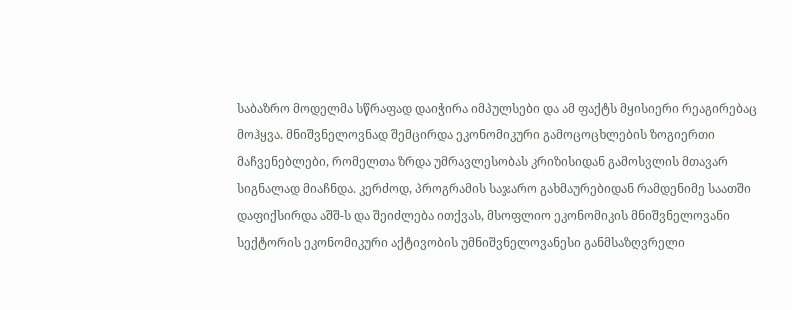საბაზრო მოდელმა სწრაფად დაიჭირა იმპულსები და ამ ფაქტს მყისიერი რეაგირებაც მოჰყვა. მნიშვნელოვნად შემცირდა ეკონომიკური გამოცოცხლების ზოგიერთი მაჩვენებლები, რომელთა ზრდა უმრავლესობას კრიზისიდან გამოსვლის მთავარ სიგნალად მიაჩნდა. კერძოდ, პროგრამის საჯარო გახმაურებიდან რამდენიმე საათში დაფიქსირდა აშშ-ს და შეიძლება ითქვას, მსოფლიო ეკონომიკის მნიშვნელოვანი სექტორის ეკონომიკური აქტივობის უმნიშვნელოვანესი განმსაზღვრელი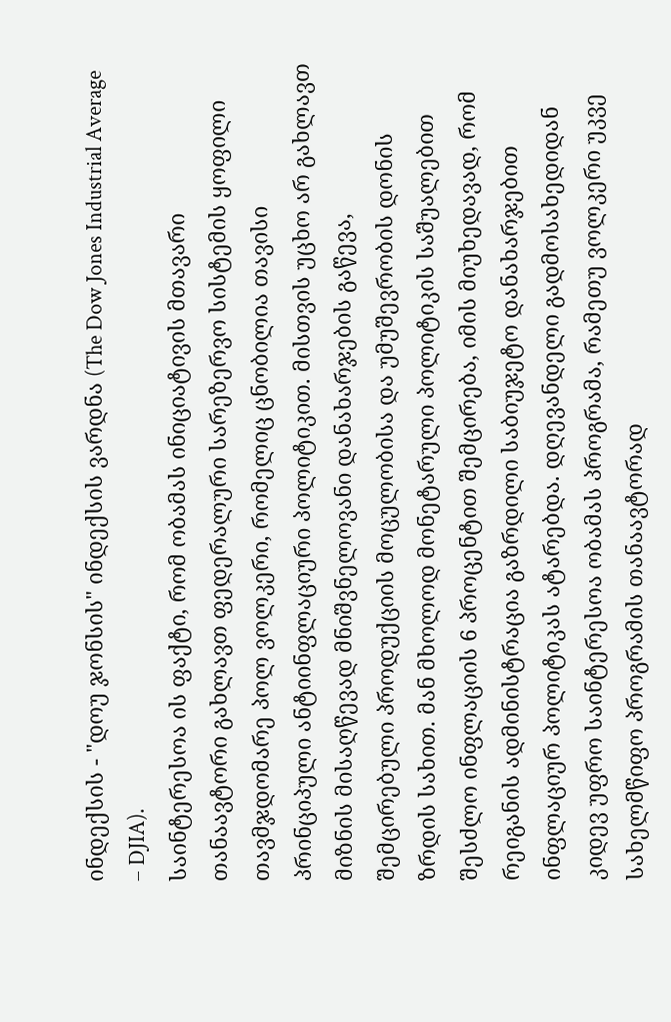ინდექსის - "დოუ ჯონსის" ინდექსის ვარდნა (The Dow Jones Industrial Average – DJIA).
საინტერესოა ის ფაქტი, რომ ობამას ინიციატივის მთავარი თანაავტორი გახლავთ ფედერალური სარეზერვო სისტემის ყოფილი თავმჯდომარე პოლ ვოლკერი, რომელიც ცნობილია თავისი პრინციპული ანტიინფლაციური პოლიტიკით. მისთვის უცხო არ გახლავთ მიზნის მისაღწევად მნიშვნელოვანი დანახარჯების გაწევა, შემცირებული პროდუქციის მოცულობისა და უმუშევრობის დონის ზრდის სახით. მან მხოლოდ მონეტარული პოლიტიკის საშუალებით შესძლო ინფლაციის 6 პროცენტით შემცირება, იმის მიუხედავად, რომ რეიგანის ადმინისტრაცია გაზრდილი საბიუჯეტო დანახარჯებით ინფლაციურ პოლიტიკას ატარებდა. დღევანდელი გადმოსახედიდან კიდევ უფრო საინტერესოა ობამას პროგრამა, რამეთუ ვოლკერი უკვე სახელმწიფო პროგრამის თანაავტორად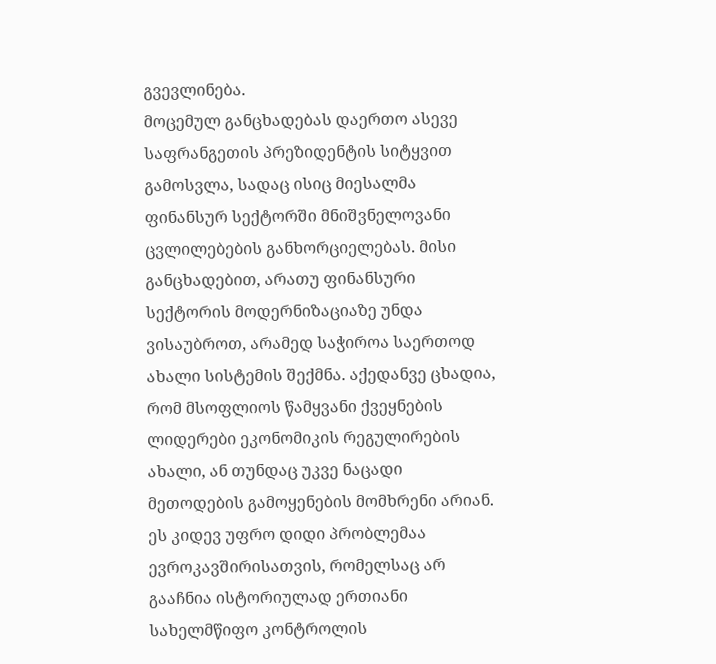გვევლინება.
მოცემულ განცხადებას დაერთო ასევე საფრანგეთის პრეზიდენტის სიტყვით გამოსვლა, სადაც ისიც მიესალმა ფინანსურ სექტორში მნიშვნელოვანი ცვლილებების განხორციელებას. მისი განცხადებით, არათუ ფინანსური სექტორის მოდერნიზაციაზე უნდა ვისაუბროთ, არამედ საჭიროა საერთოდ ახალი სისტემის შექმნა. აქედანვე ცხადია, რომ მსოფლიოს წამყვანი ქვეყნების ლიდერები ეკონომიკის რეგულირების ახალი, ან თუნდაც უკვე ნაცადი მეთოდების გამოყენების მომხრენი არიან. ეს კიდევ უფრო დიდი პრობლემაა ევროკავშირისათვის, რომელსაც არ გააჩნია ისტორიულად ერთიანი სახელმწიფო კონტროლის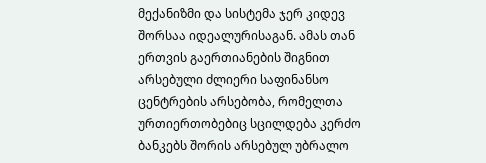მექანიზმი და სისტემა ჯერ კიდევ შორსაა იდეალურისაგან. ამას თან ერთვის გაერთიანების შიგნით არსებული ძლიერი საფინანსო ცენტრების არსებობა, რომელთა ურთიერთობებიც სცილდება კერძო ბანკებს შორის არსებულ უბრალო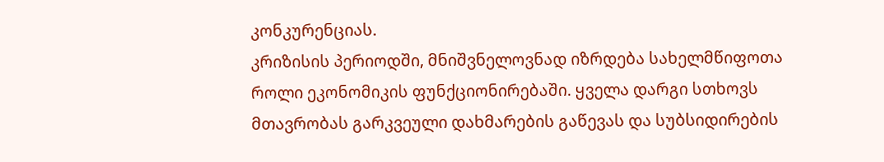კონკურენციას.
კრიზისის პერიოდში, მნიშვნელოვნად იზრდება სახელმწიფოთა როლი ეკონომიკის ფუნქციონირებაში. ყველა დარგი სთხოვს მთავრობას გარკვეული დახმარების გაწევას და სუბსიდირების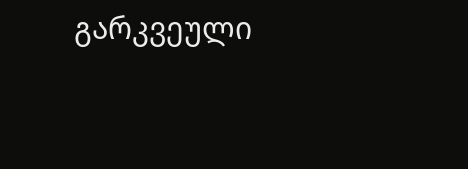გარკვეული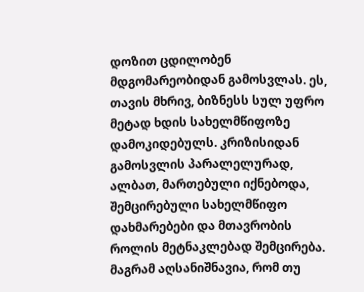დოზით ცდილობენ მდგომარეობიდან გამოსვლას. ეს, თავის მხრივ, ბიზნესს სულ უფრო მეტად ხდის სახელმწიფოზე დამოკიდებულს. კრიზისიდან გამოსვლის პარალელურად, ალბათ, მართებული იქნებოდა, შემცირებული სახელმწიფო დახმარებები და მთავრობის როლის მეტნაკლებად შემცირება. მაგრამ აღსანიშნავია, რომ თუ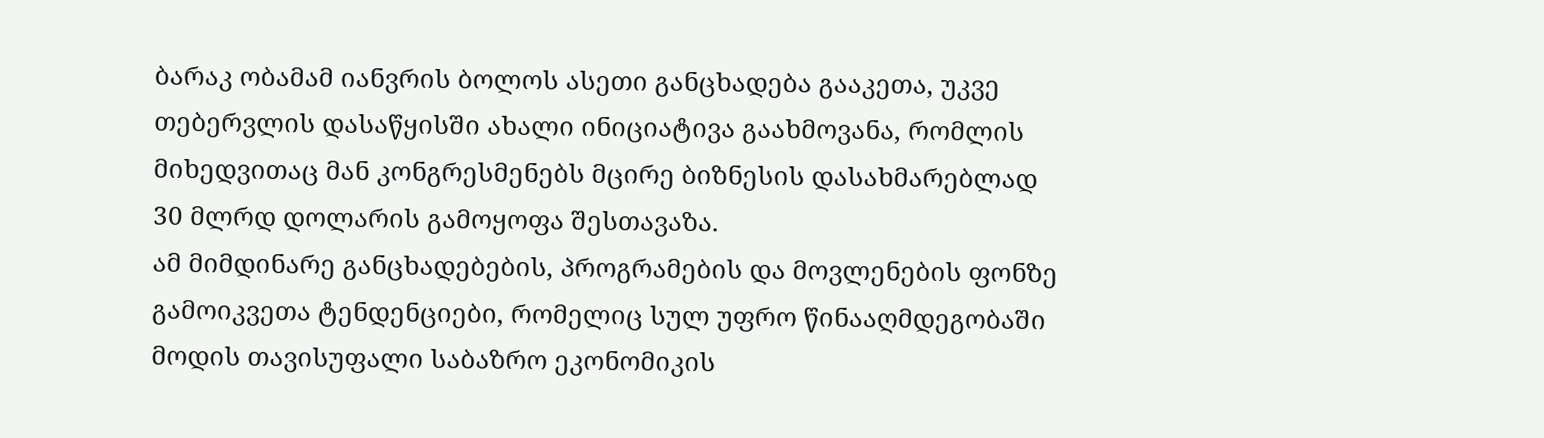ბარაკ ობამამ იანვრის ბოლოს ასეთი განცხადება გააკეთა, უკვე თებერვლის დასაწყისში ახალი ინიციატივა გაახმოვანა, რომლის მიხედვითაც მან კონგრესმენებს მცირე ბიზნესის დასახმარებლად 30 მლრდ დოლარის გამოყოფა შესთავაზა.
ამ მიმდინარე განცხადებების, პროგრამების და მოვლენების ფონზე გამოიკვეთა ტენდენციები, რომელიც სულ უფრო წინააღმდეგობაში მოდის თავისუფალი საბაზრო ეკონომიკის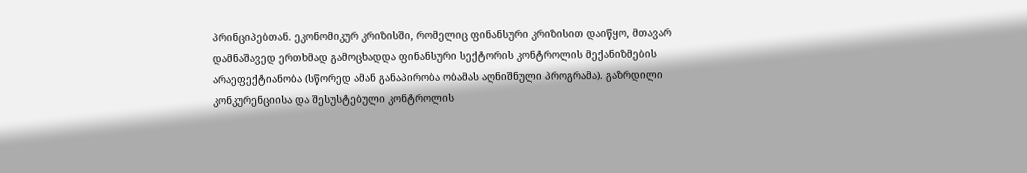პრინციპებთან. ეკონომიკურ კრიზისში, რომელიც ფინანსური კრიზისით დაიწყო, მთავარ დამნაშავედ ერთხმად გამოცხადდა ფინანსური სექტორის კონტროლის მექანიზმების არაეფექტიანობა (სწორედ ამან განაპირობა ობამას აღნიშნული პროგრამა). გაზრდილი კონკურენციისა და შესუსტებული კონტროლის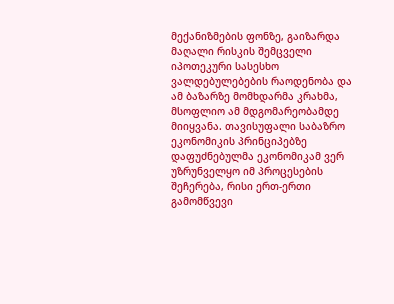მექანიზმების ფონზე, გაიზარდა მაღალი რისკის შემცველი იპოთეკური სასესხო ვალდებულებების რაოდენობა და ამ ბაზარზე მომხდარმა კრახმა, მსოფლიო ამ მდგომარეობამდე მიიყვანა. თავისუფალი საბაზრო ეკონომიკის პრინციპებზე დაფუძნებულმა ეკონომიკამ ვერ უზრუნველყო იმ პროცესების შეჩერება, რისი ერთ-ერთი გამომწვევი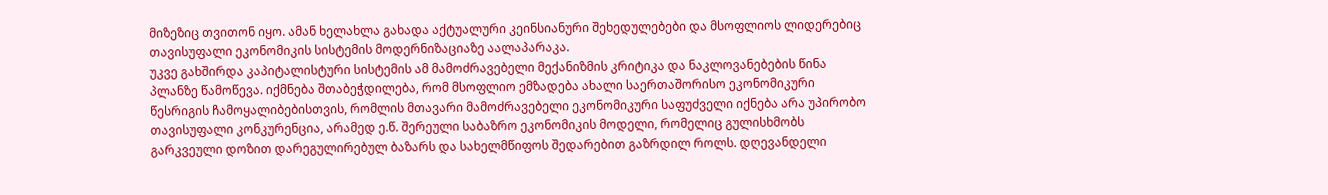მიზეზიც თვითონ იყო. ამან ხელახლა გახადა აქტუალური კეინსიანური შეხედულებები და მსოფლიოს ლიდერებიც თავისუფალი ეკონომიკის სისტემის მოდერნიზაციაზე აალაპარაკა.
უკვე გახშირდა კაპიტალისტური სისტემის ამ მამოძრავებელი მექანიზმის კრიტიკა და ნაკლოვანებების წინა პლანზე წამოწევა. იქმნება შთაბეჭდილება, რომ მსოფლიო ემზადება ახალი საერთაშორისო ეკონომიკური წესრიგის ჩამოყალიბებისთვის, რომლის მთავარი მამოძრავებელი ეკონომიკური საფუძველი იქნება არა უპირობო თავისუფალი კონკურენცია, არამედ ე.წ. შერეული საბაზრო ეკონომიკის მოდელი, რომელიც გულისხმობს გარკვეული დოზით დარეგულირებულ ბაზარს და სახელმწიფოს შედარებით გაზრდილ როლს. დღევანდელი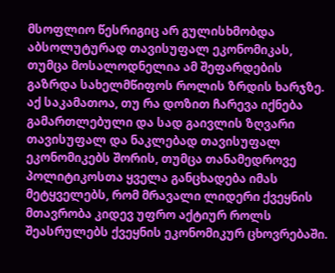მსოფლიო წესრიგიც არ გულისხმობდა აბსოლუტურად თავისუფალ ეკონომიკას, თუმცა მოსალოდნელია ამ შეფარდების გაზრდა სახელმწიფოს როლის ზრდის ხარჯზე. აქ საკამათოა, თუ რა დოზით ჩარევა იქნება გამართლებული და სად გაივლის ზღვარი თავისუფალ და ნაკლებად თავისუფალ ეკონომიკებს შორის, თუმცა თანამედროვე პოლიტიკოსთა ყველა განცხადება იმას მეტყველებს, რომ მრავალი ლიდერი ქვეყნის მთავრობა კიდევ უფრო აქტიურ როლს შეასრულებს ქვეყნის ეკონომიკურ ცხოვრებაში.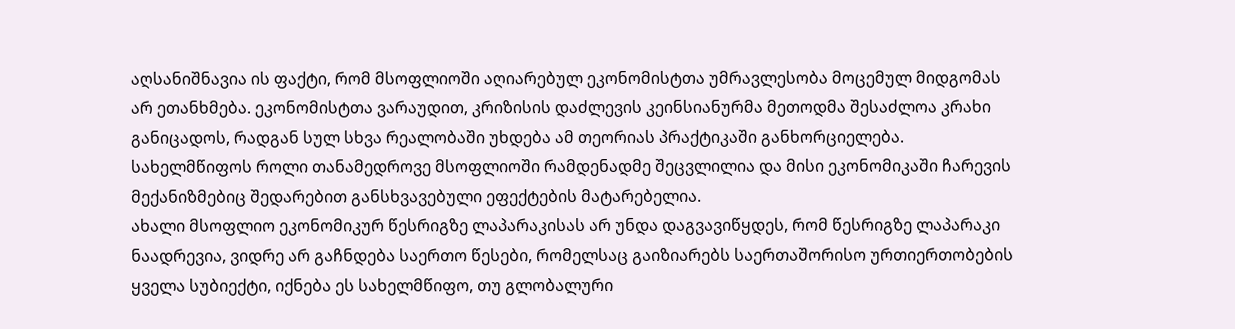აღსანიშნავია ის ფაქტი, რომ მსოფლიოში აღიარებულ ეკონომისტთა უმრავლესობა მოცემულ მიდგომას არ ეთანხმება. ეკონომისტთა ვარაუდით, კრიზისის დაძლევის კეინსიანურმა მეთოდმა შესაძლოა კრახი განიცადოს, რადგან სულ სხვა რეალობაში უხდება ამ თეორიას პრაქტიკაში განხორციელება. სახელმწიფოს როლი თანამედროვე მსოფლიოში რამდენადმე შეცვლილია და მისი ეკონომიკაში ჩარევის მექანიზმებიც შედარებით განსხვავებული ეფექტების მატარებელია.
ახალი მსოფლიო ეკონომიკურ წესრიგზე ლაპარაკისას არ უნდა დაგვავიწყდეს, რომ წესრიგზე ლაპარაკი ნაადრევია, ვიდრე არ გაჩნდება საერთო წესები, რომელსაც გაიზიარებს საერთაშორისო ურთიერთობების ყველა სუბიექტი, იქნება ეს სახელმწიფო, თუ გლობალური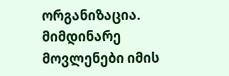ორგანიზაცია. მიმდინარე მოვლენები იმის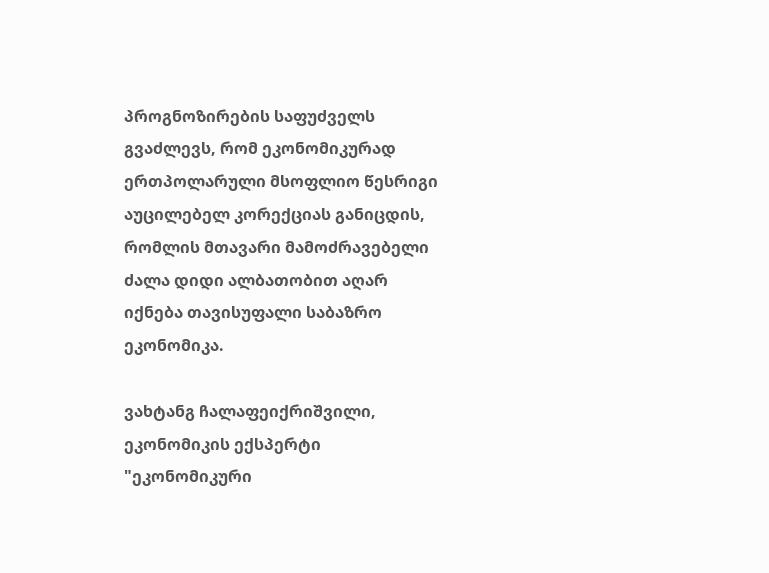პროგნოზირების საფუძველს გვაძლევს, რომ ეკონომიკურად ერთპოლარული მსოფლიო წესრიგი აუცილებელ კორექციას განიცდის, რომლის მთავარი მამოძრავებელი ძალა დიდი ალბათობით აღარ იქნება თავისუფალი საბაზრო ეკონომიკა.

ვახტანგ ჩალაფეიქრიშვილი, ეკონომიკის ექსპერტი
"ეკონომიკური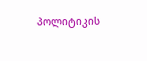პოლიტიკის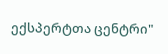ექსპერტთა ცენტრი"